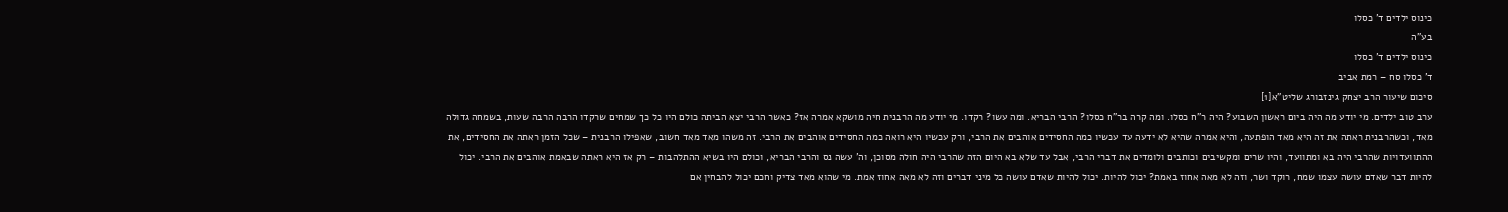כינוס ילדים ד' כסלו
בע"ה
כינוס ילדים ד' כסלו
ד' כסלו סח – רמת אביב
סיכום שיעור הרב יצחק גינזבורג שליט"א[1]
ערב טוב ילדים. מי יודע מה היה ביום ראשון השבוע? היה ר"ח כסלו. ומה קרה בר"ח כסלו? הרבי הבריא. ומה עשו? רקדו. מי יודע מה הרבנית חיה מושקא אמרה אז? כאשר הרבי יצא הביתה כולם היו כל כך שמחים שרקדו הרבה הרבה שעות, בשמחה גדולה מאד, וכשהרבנית ראתה את זה היא מאד הופתעה, והיא אמרה שהיא לא ידעה עד עכשיו כמה החסידים אוהבים את הרבי, ורק עכשיו היא רואה כמה החסידים אוהבים את הרבי. זה משהו מאד מאד חשוב, שאפילו הרבנית – שכל הזמן ראתה את החסידים, את ההתוועדויות שהרבי היה בא ומתוועד, והיו שרים ומקשיבים וכותבים ולומדים את דברי הרבי, אבל עד שלא בא היום הזה שהרבי היה חולה מסוכן, וה' עשה נס והרבי הבריא, וכולם היו בשיא ההתלהבות – רק אז היא ראתה שבאמת אוהבים את הרבי. יכול להיות דבר שאדם עושה עצמו שמח, רוקד ושר, וזה לא מאה אחוז באמת? יכול להיות. יכול להיות שאדם עושה כל מיני דברים וזה לא מאה אחוז אמת. מי שהוא מאד צדיק וחכם יכול להבחין אם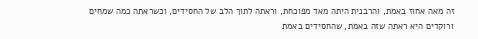זה מאה אחוז באמת, והרבנית היתה מאד מפוכחת, וראתה לתוך הלב של החסידים, וכשראתה כמה שמחים ורוקדים היא ראתה שזה באמת, שהחסידים באמת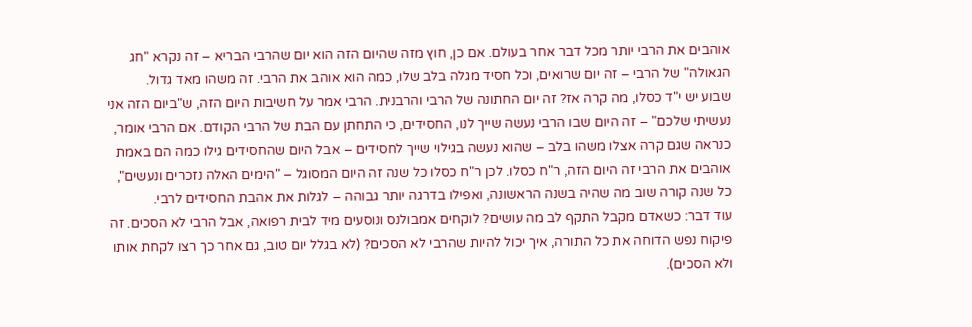אוהבים את הרבי יותר מכל דבר אחר בעולם. אם כן, חוץ מזה שהיום הזה הוא יום שהרבי הבריא – זה נקרא "חג הגאולה" של הרבי – זה יום שרואים, וכל חסיד מגלה בלב שלו, כמה הוא אוהב את הרבי. זה משהו מאד גדול.
שבוע יש י"ד כסלו, מה קרה אז? זה יום החתונה של הרבי והרבנית. הרבי אמר על חשיבות היום הזה, ש"ביום הזה אני נעשיתי שלכם" – זה היום שבו הרבי נעשה שייך לנו, החסידים, כי התחתן עם הבת של הרבי הקודם. אם הרבי אומר, כנראה שגם קרה אצלו משהו בלב – שהוא נעשה בגילוי שייך לחסידים – אבל היום שהחסידים גילו כמה הם באמת אוהבים את הרבי זה היום הזה, ר"ח כסלו. לכן ר"ח כסלו כל שנה זה היום המסוגל – "הימים האלה נזכרים ונעשים", כל שנה קורה שוב מה שהיה בשנה הראשונה, ואפילו בדרגה יותר גבוהה – לגלות את אהבת החסידים לרבי.
עוד דבר: כשאדם מקבל התקף לב מה עושים? לוקחים אמבולנס ונוסעים מיד לבית רפואה, אבל הרבי לא הסכים. זה פיקוח נפש הדוחה את כל התורה, איך יכול להיות שהרבי לא הסכים? (לא בגלל יום טוב, גם אחר כך רצו לקחת אותו ולא הסכים).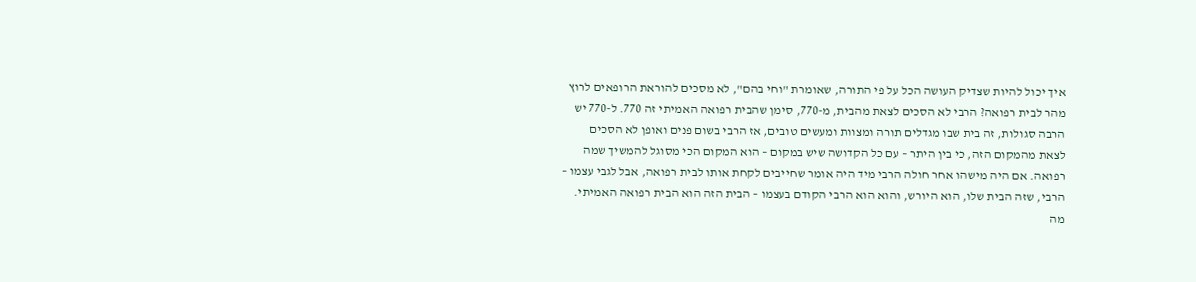איך יכול להיות שצדיק העושה הכל על פי התורה, שאומרת "וחי בהם", לא מסכים להוראת הרופאים לרוץ מהר לבית רפואה? הרבי לא הסכים לצאת מהבית, מ-770, סימן שהבית רפואה האמיתי זה 770. ל-770 יש הרבה סגולות, זה בית שבו מגדלים תורה ומצוות ומעשים טובים, אז הרבי בשום פנים ואופן לא הסכים לצאת מהמקום הזה, כי בין היתר – עם כל הקדושה שיש במקום – הוא המקום הכי מסוגל להמשיך שמה רפואה. אם היה מישהו אחר חולה הרבי מיד היה אומר שחייבים לקחת אותו לבית רפואה, אבל לגבי עצמו – הרבי, שזה הבית שלו, הוא היורש, והוא הוא הרבי הקודם בעצמו – הבית הזה הוא הבית רפואה האמיתי. מה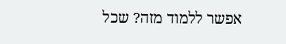אפשר ללמוד מזה? שכל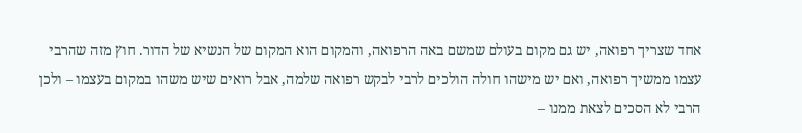אחד שצריך רפואה, יש גם מקום בעולם שמשם באה הרפואה, והמקום הוא המקום של הנשיא של הדור. חוץ מזה שהרבי עצמו ממשיך רפואה, ואם יש מישהו חולה הולכים לרבי לבקש רפואה שלמה, אבל רואים שיש משהו במקום בעצמו – ולכן הרבי לא הסכים לצאת ממנו –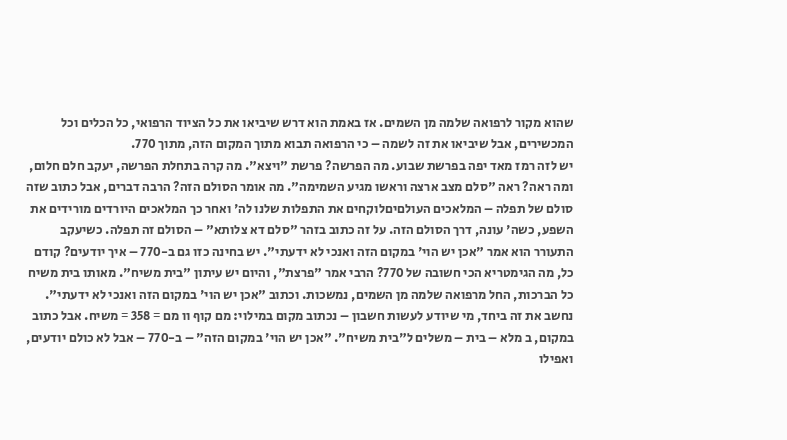שהוא מקור לרפואה שלמה מן השמים. אז באמת הוא דרש שיביאו את כל הציוד הרפואי, כל הכלים וכל המכשירים, אבל שיביאו את זה לשמה – כי הרפואה תבוא מתוך המקום הזה, מתוך 770.
יש לזה רמז מאד יפה בפרשת שבוע. מה הפרשה? פרשת "ויצא". מה קרה בתחלת הפרשה, יעקב חלם חלום, ומה ראה? ראה "סלם מצב ארצה וראשו מגיע השמימה". מה אומר הסולם הזה? הרבה דברים, אבל כתוב שזה סולם של תפלה – המלאכים העולםיםלוקחים את התפלות שלנו לה' ואחר כך המלאכים היורדים מורידים את השפע, כשה' עונה, דרך הסולם הזה. על זה כתוב בזהר "סלם דא צלותא" – הסולם זה תפלה. כשיעקב התעורר הוא אמר "אכן יש הוי' במקום הזה ואנכי לא ידעתי". יש בחינה כזו גם ב-770 – איך יודעים? קודם כל, מה הגימטריא הכי חשובה של 770? הרבי אמר "פרצת", והיום יש עיתון "בית משיח". מאותו בית משיח כל הברכות, החל מרפואה שלמה מן השמים, נמשכות. וכתוב "אכן יש הוי' במקום הזה ואנכי לא ידעתי". נחשב את זה ביחד, מי שיודע לעשות חשבון – נכתוב מקום במילוי: מם קוף וו מם = 358 = משיח. אבל כתוב במקום, ב מלא – בית – משלים ל"בית משיח". "אכן יש הוי' במקום הזה" – ב-770 – אבל לא כולם יודעים, ואפילו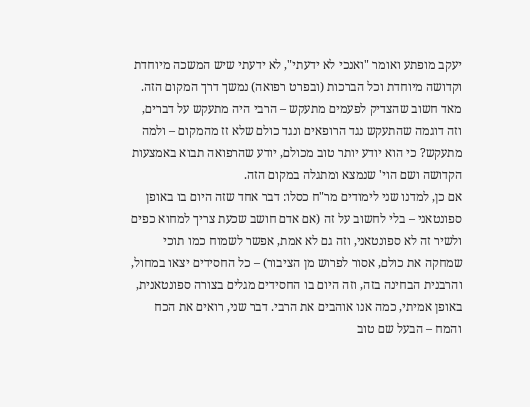יעקב מופתע ואומר "ואנכי לא ידעתי", לא ידעתי שיש המשכה מיוחדת וקדושה מיוחדת וכל הברכות (ובפרט רפואה) נמשך דרך המקום הזה. מאד חשוב שהצדיק לפעמים מתעקש – הרבי היה מתעקש על דברים, וזה דוגמה שהתעקש נגד הרופאים ונגד כולם שלא זז מהמקום – ולמה מתעקש? כי הוא יודע יותר טוב מכולם, יודע שהרפואה תבוא באמצעות הקדושה ושם הוי' שנמצא ומתגלה במקום הזה.
אם כן, למדנו שני לימודים מר"ח כסלו: דבר אחד שזה היום בו באופן ספונטאני – בלי לחשוב על זה (אם אדם חושב שכעת צריך למחוא כפים ולשיר זה לא ספונטאני, וזה גם לא אמת, אפשר לשמוח כמו תוכי שמחקה את כולם, אסור לפרוש מן הציבור) – כל החסידים יצאו במחול, והרבנית הבחינה בזה, וזה היום בו החסידים מגלים בצורה ספונטאנית, באופן אמיתי, כמה אנו אוהבים את הרבי. דבר שני, רואים את הכח והמח – הבעל שם טוב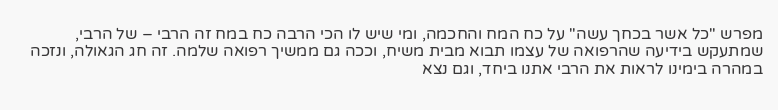מפרש "כל אשר בכחך עשה" על כח המח והחכמה, ומי שיש לו הכי הרבה כח במח זה הרבי – של הרבי, שמתעקש בידיעה שהרפואה של עצמו תבוא מבית משיח, וככה גם ממשיך רפואה שלמה. זה חג הגאולה, ונזכה במהרה בימינו לראות את הרבי אתנו ביחד, וגם נצא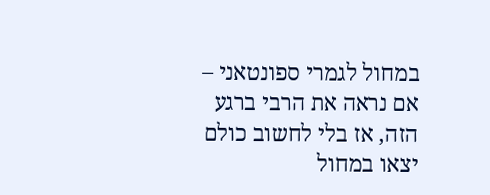במחול לגמרי ספונטאני – אם נראה את הרבי ברגע הזה, אז בלי לחשוב כולם יצאו במחול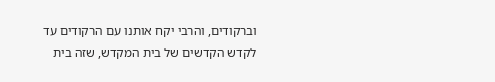וברקודים, והרבי יקח אותנו עם הרקודים עד לקדש הקדשים של בית המקדש, שזה בית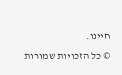חיינו.
© כל הזכויות שמורות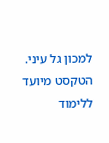למכון גל עיני. הטקסט מיועד ללימוד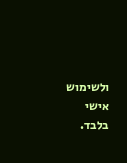ולשימוש אישי בלבד.